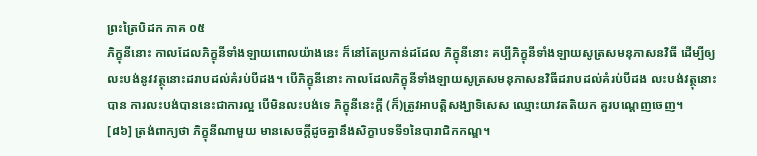ព្រះត្រៃបិដក ភាគ ០៥
ភិក្ខុនីនោះ កាលដែលភិក្ខុនីទាំងឡាយពោលយ៉ាងនេះ ក៏នៅតែប្រកាន់ដដែល ភិក្ខុនីនោះ គប្បីភិក្ខុនីទាំងឡាយសូត្រសមនុភាសនវិធី ដើម្បីឲ្យលះបង់នូវវត្ថុនោះដរាបដល់គំរប់បីដង។ បើភិក្ខុនីនោះ កាលដែលភិក្ខុនីទាំងឡាយសូត្រសមនុភាសនវិធីដរាបដល់គំរប់បីដង លះបង់វត្ថុនោះបាន ការលះបង់បាននេះជាការល្អ បើមិនលះបង់ទេ ភិក្ខុនីនេះក្តី (ក៏)ត្រូវអាបត្តិសង្ឃាទិសេស ឈ្មោះយាវតតិយក គួរបណ្តេញចេញ។
[៨៦] ត្រង់ពាក្យថា ភិក្ខុនីណាមួយ មានសេចក្តីដូចគ្នានឹងសិក្ខាបទទី១នៃបារាជិកកណ្ឌ។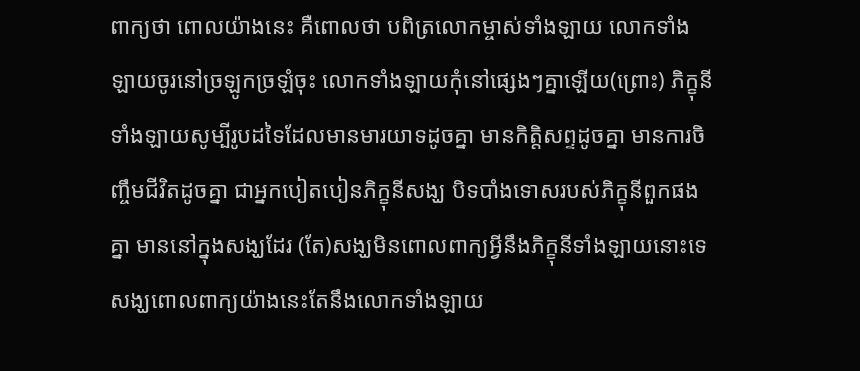ពាក្យថា ពោលយ៉ាងនេះ គឺពោលថា បពិត្រលោកម្ចាស់ទាំងឡាយ លោកទាំងឡាយចូរនៅច្រឡូកច្រឡំចុះ លោកទាំងឡាយកុំនៅផ្សេងៗគ្នាឡើយ(ព្រោះ) ភិក្ខុនីទាំងឡាយសូម្បីរូបដទៃដែលមានមារយាទដូចគ្នា មានកិត្តិសព្ទដូចគ្នា មានការចិញ្ចឹមជីវិតដូចគ្នា ជាអ្នកបៀតបៀនភិក្ខុនីសង្ឃ បិទបាំងទោសរបស់ភិក្ខុនីពួកផងគ្នា មាននៅក្នុងសង្ឃដែរ (តែ)សង្ឃមិនពោលពាក្យអ្វីនឹងភិក្ខុនីទាំងឡាយនោះទេ សង្ឃពោលពាក្យយ៉ាងនេះតែនឹងលោកទាំងឡាយ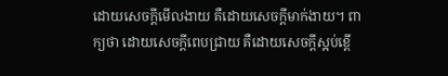ដោយសេចក្តីមើលងាយ គឺដោយសេចក្តីមាក់ងាយ។ ពាក្យថា ដោយសេចក្តីពេបជ្រាយ គឺដោយសេចក្តីស្អប់ខ្ពើ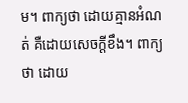ម។ ពាក្យថា ដោយគ្មានអំណត់ គឺដោយសេចក្តីខឹង។ ពាក្យថា ដោយ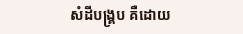សំដីបង្គ្រប គឺដោយ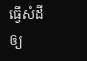ធ្វើសំដីឲ្យ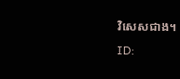វិសេសជាង។
ID: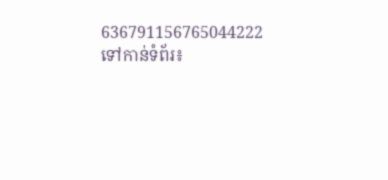636791156765044222
ទៅកាន់ទំព័រ៖